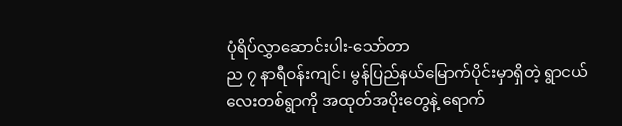ပုံရိပ်လွှာဆောင်းပါး-သော်တာ
ည ၇ နာရီဝန်းကျင်၊ မွန်ပြည်နယ်မြောက်ပိုင်းမှာရှိတဲ့ ရွာငယ်လေးတစ်ရွာကို အထုတ်အပိုးတွေနဲ့ ရောက်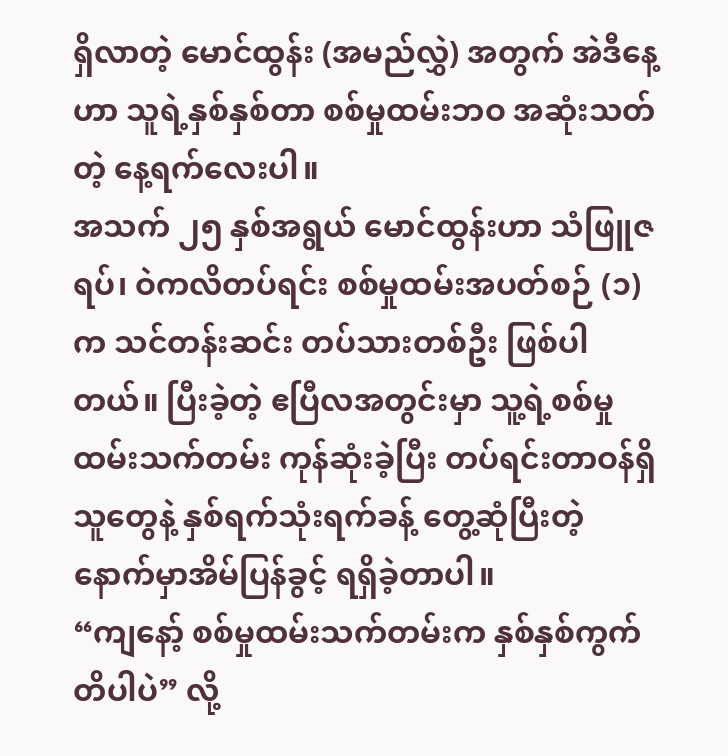ရှိလာတဲ့ မောင်ထွန်း (အမည်လွှဲ) အတွက် အဲဒီနေ့ဟာ သူရဲ့နှစ်နှစ်တာ စစ်မှုထမ်းဘဝ အဆုံးသတ်တဲ့ နေ့ရက်လေးပါ။
အသက် ၂၅ နှစ်အရွယ် မောင်ထွန်းဟာ သံဖြူဇရပ်၊ ဝဲကလိတပ်ရင်း စစ်မှုထမ်းအပတ်စဉ် (၁) က သင်တန်းဆင်း တပ်သားတစ်ဦး ဖြစ်ပါတယ်။ ပြီးခဲ့တဲ့ ဧပြီလအတွင်းမှာ သူ့ရဲ့စစ်မှုထမ်းသက်တမ်း ကုန်ဆုံးခဲ့ပြီး တပ်ရင်းတာဝန်ရှိသူတွေနဲ့ နှစ်ရက်သုံးရက်ခန့် တွေ့ဆုံပြီးတဲ့နောက်မှာအိမ်ပြန်ခွင့် ရရှိခဲ့တာပါ။
“ကျနော့် စစ်မှုထမ်းသက်တမ်းက နှစ်နှစ်ကွက်တိပါပဲ” လို့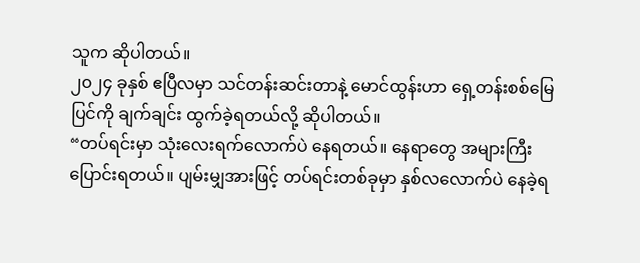သူက ဆိုပါတယ်။
၂၀၂၄ ခုနှစ် ဧပြီလမှာ သင်တန်းဆင်းတာနဲ့ မောင်ထွန်းဟာ ရှေ့တန်းစစ်မြေပြင်ကို ချက်ချင်း ထွက်ခဲ့ရတယ်လို့ ဆိုပါတယ်။
“တပ်ရင်းမှာ သုံးလေးရက်လောက်ပဲ နေရတယ်။ နေရာတွေ အများကြီး ပြောင်းရတယ်။ ပျမ်းမျှအားဖြင့် တပ်ရင်းတစ်ခုမှာ နှစ်လလောက်ပဲ နေခဲ့ရ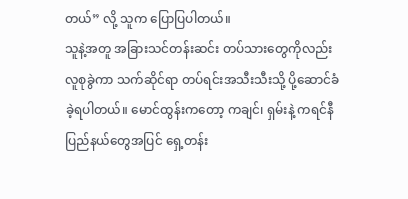တယ်” လို့ သူက ပြောပြပါတယ်။
သူနဲ့အတူ အခြားသင်တန်းဆင်း တပ်သားတွေကိုလည်း လူစုခွဲကာ သက်ဆိုင်ရာ တပ်ရင်းအသီးသီးသို့ ပို့ဆောင်ခံခဲ့ရပါတယ်။ မောင်ထွန်းကတော့ ကချင်၊ ရှမ်းနဲ့ ကရင်နီပြည်နယ်တွေအပြင် ရှေ့တန်း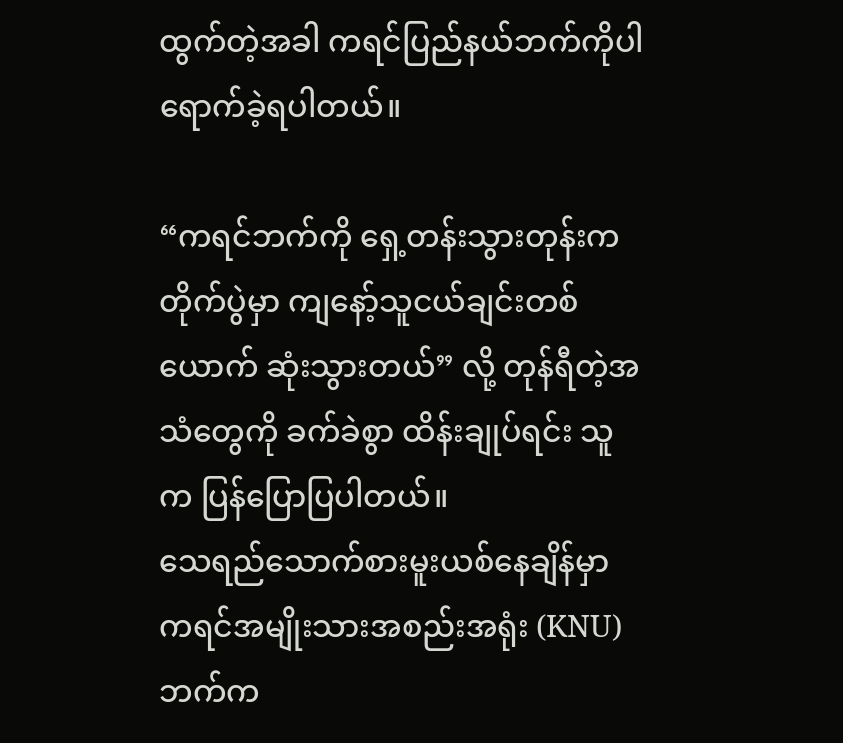ထွက်တဲ့အခါ ကရင်ပြည်နယ်ဘက်ကိုပါ ရောက်ခဲ့ရပါတယ်။

“ကရင်ဘက်ကို ရှေ့တန်းသွားတုန်းက တိုက်ပွဲမှာ ကျနော့်သူငယ်ချင်းတစ်ယောက် ဆုံးသွားတယ်” လို့ တုန်ရီတဲ့အသံတွေကို ခက်ခဲစွာ ထိန်းချုပ်ရင်း သူက ပြန်ပြောပြပါတယ်။
သေရည်သောက်စားမူးယစ်နေချိန်မှာ ကရင်အမျိုးသားအစည်းအရုံး (KNU) ဘက်က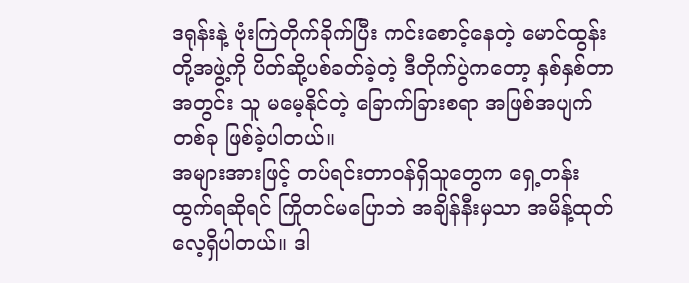ဒရုန်းနဲ့ ဗုံးကြဲတိုက်ခိုက်ပြီး ကင်းစောင့်နေတဲ့ မောင်ထွန်းတို့အဖွဲ့ကို ပိတ်ဆို့ပစ်ခတ်ခဲ့တဲ့ ဒီတိုက်ပွဲကတော့ နှစ်နှစ်တာအတွင်း သူ မမေ့နိုင်တဲ့ ခြောက်ခြားစရာ အဖြစ်အပျက်တစ်ခု ဖြစ်ခဲ့ပါတယ်။
အများအားဖြင့် တပ်ရင်းတာဝန်ရှိသူတွေက ရှေ့တန်းထွက်ရဆိုရင် ကြိုတင်မပြောဘဲ အချိန်နီးမှသာ အမိန့်ထုတ်လေ့ရှိပါတယ်။ ဒါ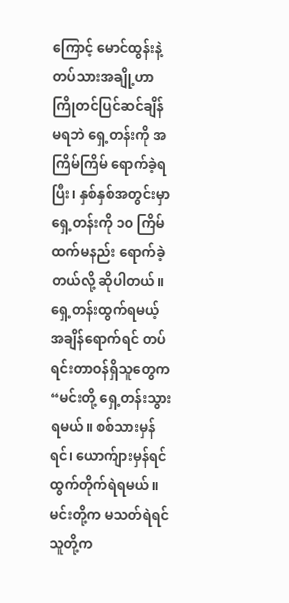ကြောင့် မောင်ထွန်းနဲ့ တပ်သားအချို့ဟာ ကြိုတင်ပြင်ဆင်ချိန် မရဘဲ ရှေ့တန်းကို အကြိမ်ကြိမ် ရောက်ခဲ့ရပြီး၊ နှစ်နှစ်အတွင်းမှာ ရှေ့တန်းကို ၁၀ ကြိမ်ထက်မနည်း ရောက်ခဲ့တယ်လို့ ဆိုပါတယ်။
ရှေ့တန်းထွက်ရမယ့် အချိန်ရောက်ရင် တပ်ရင်းတာဝန်ရှိသူတွေက “မင်းတို့ ရှေ့တန်းသွားရမယ်။ စစ်သားမှန်ရင်၊ ယောက်ျားမှန်ရင် ထွက်တိုက်ရဲရမယ်။ မင်းတို့က မသတ်ရဲရင် သူတို့က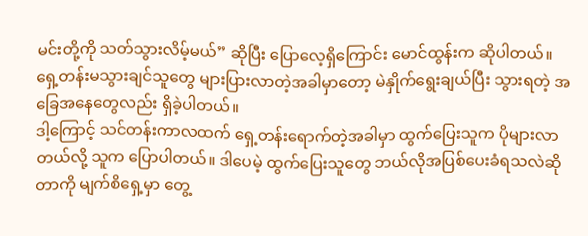မင်းတို့ကို သတ်သွားလိမ့်မယ်” ဆိုပြီး ပြောလေ့ရှိကြောင်း မောင်ထွန်းက ဆိုပါတယ်။
ရှေ့တန်းမသွားချင်သူတွေ များပြားလာတဲ့အခါမှာတော့ မဲနှိုက်ရွေးချယ်ပြီး သွားရတဲ့ အခြေအနေတွေလည်း ရှိခဲ့ပါတယ်။
ဒါ့ကြောင့် သင်တန်းကာလထက် ရှေ့တန်းရောက်တဲ့အခါမှာ ထွက်ပြေးသူက ပိုများလာတယ်လို့ သူက ပြောပါတယ်။ ဒါပေမဲ့ ထွက်ပြေးသူတွေ ဘယ်လိုအပြစ်ပေးခံရသလဲဆိုတာကို မျက်စိရှေ့မှာ တွေ့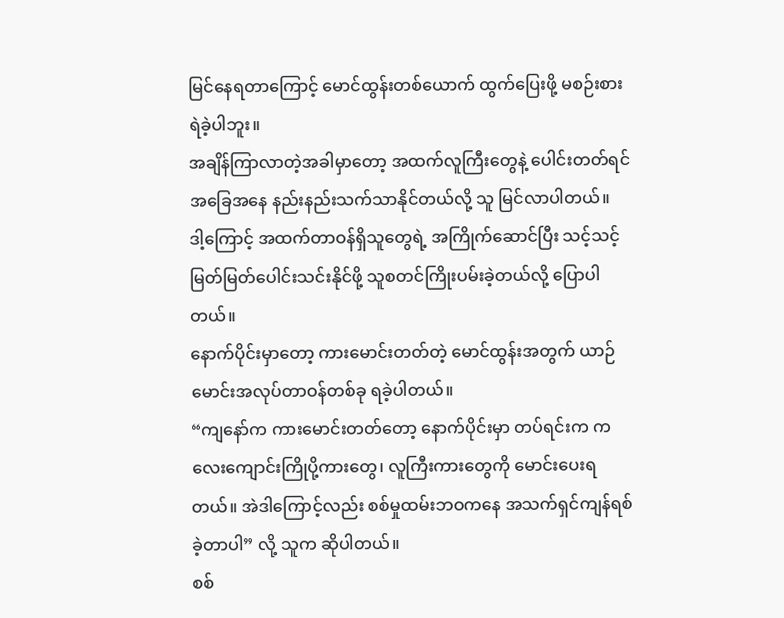မြင်နေရတာကြောင့် မောင်ထွန်းတစ်ယောက် ထွက်ပြေးဖို့ မစဉ်းစားရဲခဲ့ပါဘူး။
အချိန်ကြာလာတဲ့အခါမှာတော့ အထက်လူကြီးတွေနဲ့ ပေါင်းတတ်ရင် အခြေအနေ နည်းနည်းသက်သာနိုင်တယ်လို့ သူ မြင်လာပါတယ်။
ဒါ့ကြောင့် အထက်တာဝန်ရှိသူတွေရဲ့ အကြိုက်ဆောင်ပြီး သင့်သင့်မြတ်မြတ်ပေါင်းသင်းနိုင်ဖို့ သူစတင်ကြိုးပမ်းခဲ့တယ်လို့ ပြောပါတယ်။
နောက်ပိုင်းမှာတော့ ကားမောင်းတတ်တဲ့ မောင်ထွန်းအတွက် ယာဉ်မောင်းအလုပ်တာဝန်တစ်ခု ရခဲ့ပါတယ်။
“ကျနော်က ကားမောင်းတတ်တော့ နောက်ပိုင်းမှာ တပ်ရင်းက ကလေးကျောင်းကြိုပို့ကားတွေ၊ လူကြီးကားတွေကို မောင်းပေးရတယ်။ အဲဒါကြောင့်လည်း စစ်မှုထမ်းဘဝကနေ အသက်ရှင်ကျန်ရစ်ခဲ့တာပါ” လို့ သူက ဆိုပါတယ်။
စစ်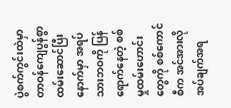ပွဲစက်ကွင်းထဲမှာ တာဝန်ကျေပွန်စွာ ထမ်းဆောင်ပြီးနောက်မှာ အရပ်သားဘဝကို ပြန်ရောက်နေတဲ့ စစ်မှုထမ်းဟောင်းတွေကို စစ်ကောင်စီက အင်အားလိုအပ်ချက်အရ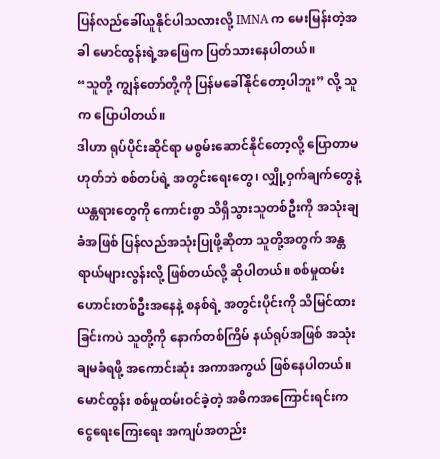ပြန်လည်ခေါ်ယူနိုင်ပါသလားလို့ IMNA က မေးမြန်းတဲ့အခါ မောင်ထွန်းရဲ့အဖြေက ပြတ်သားနေပါတယ်။
“သူတို့ ကျွန်တော်တို့ကို ပြန်မခေါ်နိုင်တော့ပါဘူး” လို့ သူက ပြောပါတယ်။
ဒါဟာ ရုပ်ပိုင်းဆိုင်ရာ မစွမ်းဆောင်နိုင်တော့လို့ ပြောတာမဟုတ်ဘဲ စစ်တပ်ရဲ့ အတွင်းရေးတွေ၊ လျှို့ဝှက်ချက်တွေနဲ့ ယန္တရားတွေကို ကောင်းစွာ သိရှိသွားသူတစ်ဦးကို အသုံးချခံအဖြစ် ပြန်လည်အသုံးပြုဖို့ဆိုတာ သူတို့အတွက် အန္တရာယ်များလွန်းလို့ ဖြစ်တယ်လို့ ဆိုပါတယ်။ စစ်မှုထမ်းဟောင်းတစ်ဦးအနေနဲ့ စနစ်ရဲ့ အတွင်းပိုင်းကို သိမြင်ထားခြင်းကပဲ သူတို့ကို နောက်တစ်ကြိမ် နယ်ရုပ်အဖြစ် အသုံးချမခံရဖို့ အကောင်းဆုံး အကာအကွယ် ဖြစ်နေပါတယ်။
မောင်ထွန်း စစ်မှုထမ်းဝင်ခဲ့တဲ့ အဓိကအကြောင်းရင်းက ငွေရေးကြေးရေး အကျပ်အတည်း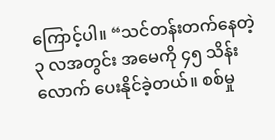ကြောင့်ပါ။ “သင်တန်းတက်နေတဲ့ ၃ လအတွင်း အမေကို ၄၅ သိန်းလောက် ပေးနိုင်ခဲ့တယ်။ စစ်မှု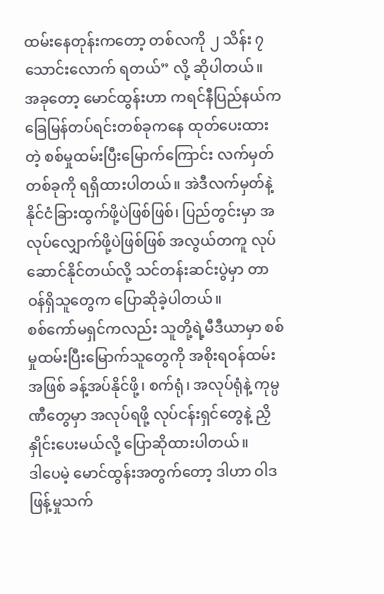ထမ်းနေတုန်းကတော့ တစ်လကို ၂ သိန်း ၇ သောင်းလောက် ရတယ်” လို့ ဆိုပါတယ်။
အခုတော့ မောင်ထွန်းဟာ ကရင်နီပြည်နယ်က ခြေမြန်တပ်ရင်းတစ်ခုကနေ ထုတ်ပေးထားတဲ့ စစ်မှုထမ်းပြီးမြောက်ကြောင်း လက်မှတ်တစ်ခုကို ရရှိထားပါတယ်။ အဲဒီလက်မှတ်နဲ့ နိုင်ငံခြားထွက်ဖို့ပဲဖြစ်ဖြစ်၊ ပြည်တွင်းမှာ အလုပ်လျှောက်ဖို့ပဲဖြစ်ဖြစ် အလွယ်တကူ လုပ်ဆောင်နိုင်တယ်လို့ သင်တန်းဆင်းပွဲမှာ တာဝန်ရှိသူတွေက ပြောဆိုခဲ့ပါတယ်။
စစ်ကော်မရှင်ကလည်း သူတို့ရဲ့မီဒီယာမှာ စစ်မှုထမ်းပြီးမြောက်သူတွေကို အစိုးရဝန်ထမ်းအဖြစ် ခန့်အပ်နိုင်ဖို့၊ စက်ရုံ၊ အလုပ်ရုံနဲ့ ကုမ္ပဏီတွေမှာ အလုပ်ရဖို့ လုပ်ငန်းရှင်တွေနဲ့ ညှိနှိုင်းပေးမယ်လို့ ပြောဆိုထားပါတယ်။
ဒါပေမဲ့ မောင်ထွန်းအတွက်တော့ ဒါဟာ ဝါဒဖြန့်မှုသက်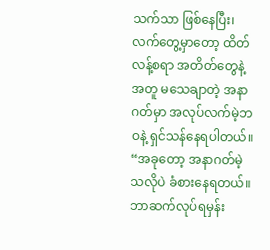သက်သာ ဖြစ်နေပြီး၊ လက်တွေ့မှာတော့ ထိတ်လန့်စရာ အတိတ်တွေနဲ့အတူ မသေချာတဲ့ အနာဂတ်မှာ အလုပ်လက်မဲ့ဘဝနဲ့ ရှင်သန်နေရပါတယ်။
“အခုတော့ အနာဂတ်မဲ့သလိုပဲ ခံစားနေရတယ်။ ဘာဆက်လုပ်ရမှန်း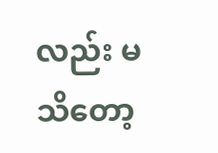လည်း မသိတော့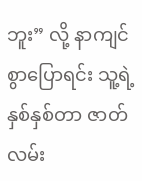ဘူး” လို့ နာကျင်စွာပြောရင်း သူ့ရဲ့နှစ်နှစ်တာ ဇာတ်လမ်း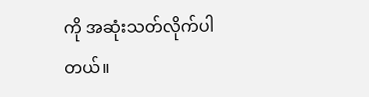ကို အဆုံးသတ်လိုက်ပါတယ်။